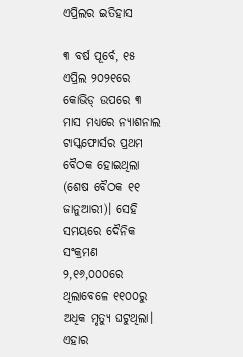ଏପ୍ରିଲର ଇତିହାସ

୩ ବର୍ଷ ପୂର୍ବେ, ୧୫ ଏପ୍ରିଲ ୨୦୨୧ରେ କୋଭିଡ୍‌ ଉପରେ ୩ ମାସ ମଧ୍ୟରେ ନ୍ୟାଶନାଲ ଟାସ୍କଫୋର୍ସର ପ୍ରଥମ ବୈଠକ ହୋଇଥିଲା (ଶେଷ ବୈଠକ ୧୧ ଜାନୁଆରୀ)। ସେହି ସମୟରେ ଦୈନିକ ସଂକ୍ରମଣ ୨,୧୬,୦୦୦ରେ ଥିଲାବେଳେ ୧୧୦୦ରୁ ଅଧିକ ମୃତ୍ୟୁ ଘଟୁଥିଲା। ଏହାର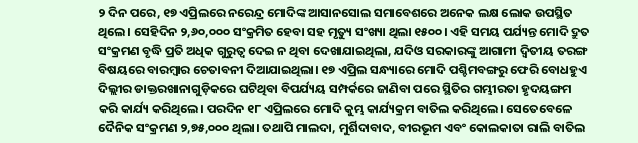୨ ଦିନ ପରେ, ୧୭ ଏପ୍ରିଲରେ ନରେନ୍ଦ୍ର ମୋଦିଙ୍କ ଆସାନସୋଲ ସମାବେଶରେ ଅନେକ ଲକ୍ଷ ଲୋକ ଉପସ୍ଥିତ ଥିଲେ। ସେହିଦିନ ୨,୬୦,୦୦୦ ସଂକ୍ରମିତ ହେବା ସହ ମୃତ୍ୟୁ ସଂଖ୍ୟା ଥିଲା ୧୫୦୦। ଏହି ସମୟ ପର୍ଯ୍ୟନ୍ତ ମୋଦି ଦ୍ରୁତ ସଂକ୍ରମଣ ବୃଦ୍ଧି ପ୍ରତି ଅଧିକ ଗୁରୁତ୍ୱ ଦେଇ ନ ଥିବା ଦେଖାଯାଇଥିଲା, ଯଦିଓ ସରକାରଙ୍କୁ ଆଗାମୀ ଦ୍ୱିତୀୟ ତରଙ୍ଗ ବିଷୟରେ ବାରମ୍ବାର ଚେତାବନୀ ଦିଆଯାଇଥିଲା। ୧୭ ଏପ୍ରିଲ ସନ୍ଧ୍ୟାରେ ମୋଦି ପଶ୍ଚିମବଙ୍ଗରୁ ଫେରି ବୋଧହୁଏ ଦିଲ୍ଲୀର ଡାକ୍ତରଖାନାଗୁଡ଼ିକରେ ଘଟିଥିବା ବିପର୍ଯ୍ୟୟ ସମ୍ପର୍କରେ ଜାଣିବା ପରେ ସ୍ଥିତିର ଗମ୍ଭୀରତା ହୃଦୟଙ୍ଗମ କରି କାର୍ଯ୍ୟ କରିଥିଲେ। ପରଦିନ ୧୮ ଏପ୍ରିଲରେ ମୋଦି କୁମ୍ଭ କାର୍ଯ୍ୟକ୍ରମ ବାତିଲ କରିଥିଲେ। ସେତେବେଳେ ଦୈନିକ ସଂକ୍ରମଣ ୨,୭୫,୦୦୦ ଥିଲା। ତଥାପି ମାଲଦା, ମୁର୍ଶିଦାବାଦ, ବୀରଭୂମ ଏବଂ କୋଲକାତା ରାଲି ବାତିଲ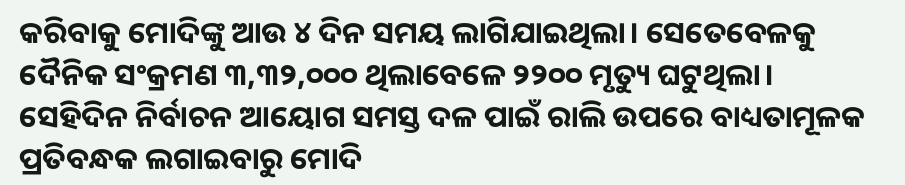କରିବାକୁ ମୋଦିଙ୍କୁ ଆଉ ୪ ଦିନ ସମୟ ଲାଗିଯାଇଥିଲା। ସେତେବେଳକୁ ଦୈନିକ ସଂକ୍ରମଣ ୩,୩୨,୦୦୦ ଥିଲାବେଳେ ୨୨୦୦ ମୃତ୍ୟୁ ଘଟୁଥିଲା। ସେହିଦିନ ନିର୍ବାଚନ ଆୟୋଗ ସମସ୍ତ ଦଳ ପାଇଁ ରାଲି ଉପରେ ବାଧ୍ୟତାମୂଳକ ପ୍ରତିବନ୍ଧକ ଲଗାଇବାରୁ ମୋଦି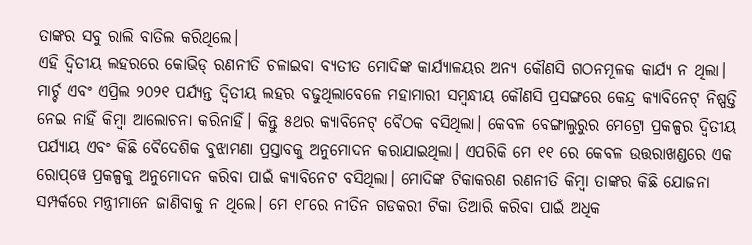ତାଙ୍କର ସବୁ ରାଲି ବାତିଲ କରିଥିଲେ।
ଏହି ଦ୍ୱିତୀୟ ଲହରରେ କୋଭିଡ୍‌ ରଣନୀତି ଚଳାଇବା ବ୍ୟତୀତ ମୋଦିଙ୍କ କାର୍ଯ୍ୟାଳୟର ଅନ୍ୟ କୌଣସି ଗଠନମୂଳକ କାର୍ଯ୍ୟ ନ ଥିଲା। ମାର୍ଚ୍ଚ ଏବଂ ଏପ୍ରିଲ ୨୦୨୧ ପର୍ଯ୍ୟନ୍ତ ଦ୍ୱିତୀୟ ଲହର ବଢୁଥିଲାବେଳେ ମହାମାରୀ ସମ୍ବନ୍ଧୀୟ କୌଣସି ପ୍ରସଙ୍ଗରେ କେନ୍ଦ୍ର କ୍ୟାବିନେଟ୍‌ ନିଷ୍ପତ୍ତି ନେଇ ନାହିଁ କିମ୍ବା ଆଲୋଚନା କରିନାହିଁ। କିନ୍ତୁ ୫ଥର କ୍ୟାବିନେଟ୍‌ ବୈଠକ ବସିଥିଲା। କେବଳ ବେଙ୍ଗାଲୁରୁର ମେଟ୍ରୋ ପ୍ରକଳ୍ପର ଦ୍ୱିତୀୟ ପର୍ଯ୍ୟାୟ ଏବଂ କିଛି ବୈଦେଶିକ ବୁଝାମଣା ପ୍ରସ୍ତାବକୁ ଅନୁମୋଦନ କରାଯାଇଥିଲା। ଏପରିକି ମେ ୧୧ ରେ କେବଳ ଉତ୍ତରାଖଣ୍ଡରେ ଏକ ରୋପ୍‌ୱେ ପ୍ରକଳ୍ପକୁ ଅନୁମୋଦନ କରିବା ପାଇଁ କ୍ୟାବିନେଟ ବସିଥିଲା। ମୋଦିଙ୍କ ଟିକାକରଣ ରଣନୀତି କିମ୍ବା ତାଙ୍କର କିଛି ଯୋଜନା ସମ୍ପର୍କରେ ମନ୍ତ୍ରୀମାନେ ଜାଣିବାକୁ ନ ଥିଲେ। ମେ ୧୮ରେ ନୀତିନ ଗଡକରୀ ଟିକା ତିଆରି କରିବା ପାଇଁ ଅଧିକ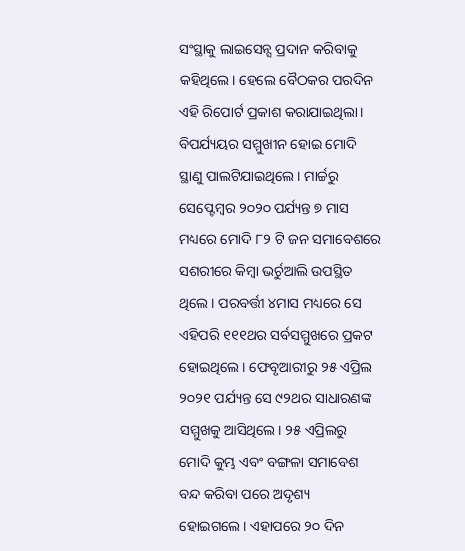ସଂସ୍ଥାକୁ ଲାଇସେନ୍ସ ପ୍ରଦାନ କରିବାକୁ କହିଥିଲେ। ହେଲେ ବୈଠକର ପରଦିନ ଏହି ରିପୋର୍ଟ ପ୍ରକାଶ କରାଯାଇଥିଲା। ବିପର୍ଯ୍ୟୟର ସମ୍ମୁଖୀନ ହୋଇ ମୋଦି ସ୍ଥାଣୁ ପାଲଟିଯାଇଥିଲେ। ମାର୍ଚ୍ଚରୁ ସେପ୍ଟେମ୍ବର ୨୦୨୦ ପର୍ଯ୍ୟନ୍ତ ୭ ମାସ ମଧ୍ୟରେ ମୋଦି ୮୨ ଟି ଜନ ସମାବେଶରେ ସଶରୀରେ କିମ୍ବା ଭର୍ଚୁଆଲି ଉପସ୍ଥିତ ଥିଲେ। ପରବର୍ତ୍ତୀ ୪ମାସ ମଧ୍ୟରେ ସେ ଏହିପରି ୧୧୧ଥର ସର୍ବସମ୍ମୁଖରେ ପ୍ରକଟ ହୋଇଥିଲେ। ଫେବୃଆରୀରୁ ୨୫ ଏପ୍ରିଲ ୨୦୨୧ ପର୍ଯ୍ୟନ୍ତ ସେ ୯୨ଥର ସାଧାରଣଙ୍କ ସମ୍ମୁଖକୁ ଆସିଥିଲେ। ୨୫ ଏପ୍ରିଲରୁ ମୋଦି କୁମ୍ଭ ଏବଂ ବଙ୍ଗଳା ସମାବେଶ ବନ୍ଦ କରିବା ପରେ ଅଦୃଶ୍ୟ ହୋଇଗଲେ। ଏହାପରେ ୨୦ ଦିନ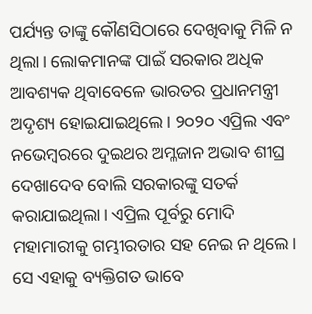ପର୍ଯ୍ୟନ୍ତ ତାଙ୍କୁ କୌଣସିଠାରେ ଦେଖିବାକୁ ମିଳି ନ ଥିଲା। ଲୋକମାନଙ୍କ ପାଇଁ ସରକାର ଅଧିକ ଆବଶ୍ୟକ ଥିବାବେଳେ ଭାରତର ପ୍ରଧାନମନ୍ତ୍ରୀ ଅଦୃଶ୍ୟ ହୋଇଯାଇଥିଲେ। ୨୦୨୦ ଏପ୍ରିଲ ଏବଂ ନଭେମ୍ବରରେ ଦୁଇଥର ଅମ୍ଳଜାନ ଅଭାବ ଶୀଘ୍ର ଦେଖାଦେବ ବୋଲି ସରକାରଙ୍କୁ ସତର୍କ କରାଯାଇଥିଲା। ଏପ୍ରିଲ ପୂର୍ବରୁ ମୋଦି ମହାମାରୀକୁ ଗମ୍ଭୀରତାର ସହ ନେଇ ନ ଥିଲେ। ସେ ଏହାକୁ ବ୍ୟକ୍ତିଗତ ଭାବେ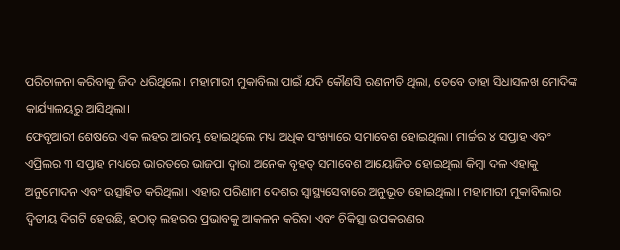ପରିଚାଳନା କରିବାକୁ ଜିଦ ଧରିଥିଲେ। ମହାମାରୀ ମୁକାବିଲା ପାଇଁ ଯଦି କୌଣସି ରଣନୀତି ଥିଲା, ତେବେ ତାହା ସିଧାସଳଖ ମୋଦିଙ୍କ କାର୍ଯ୍ୟାଳୟରୁ ଆସିଥିଲା।
ଫେବୃଆରୀ ଶେଷରେ ଏକ ଲହର ଆରମ୍ଭ ହୋଇଥିଲେ ମଧ୍ୟ ଅଧିକ ସଂଖ୍ୟାରେ ସମାବେଶ ହୋଇଥିଲା। ମାର୍ଚ୍ଚର ୪ ସପ୍ତାହ ଏବଂ ଏପ୍ରିଲର ୩ ସପ୍ତାହ ମଧ୍ୟରେ ଭାରତରେ ଭାଜପା ଦ୍ୱାରା ଅନେକ ବୃହତ୍‌ ସମାବେଶ ଆୟୋଜିତ ହୋଇଥିଲା କିମ୍ବା ଦଳ ଏହାକୁ ଅନୁମୋଦନ ଏବଂ ଉତ୍ସାହିତ କରିଥିଲା। ଏହାର ପରିଣାମ ଦେଶର ସ୍ବାସ୍ଥ୍ୟସେବାରେ ଅନୁଭୂତ ହୋଇଥିଲା। ମହାମାରୀ ମୁକାବିଲାର ଦ୍ୱିତୀୟ ଦିଗଟି ହେଉଛି, ହଠାତ୍‌ ଲହରର ପ୍ରଭାବକୁ ଆକଳନ କରିବା ଏବଂ ଚିକିତ୍ସା ଉପକରଣର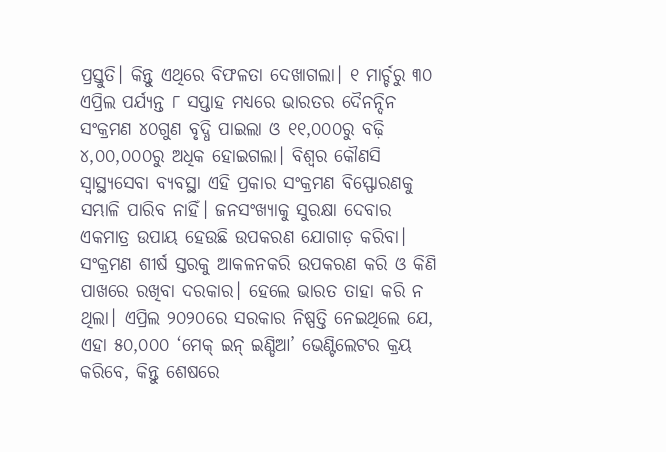ପ୍ରସ୍ତୁତି। କିନ୍ତୁ ଏଥିରେ ବିଫଳତା ଦେଖାଗଲା। ୧ ମାର୍ଚ୍ଚରୁ ୩୦ ଏପ୍ରିଲ ପର୍ଯ୍ୟନ୍ତ ୮ ସପ୍ତାହ ମଧ୍ୟରେ ଭାରତର ଦୈନନ୍ଦିନ ସଂକ୍ରମଣ ୪୦ଗୁଣ ବୃଦ୍ଧି ପାଇଲା ଓ ୧୧,୦୦୦ରୁ ବଢ଼ି ୪,୦୦,୦୦୦ରୁ ଅଧିକ ହୋଇଗଲା। ବିଶ୍ୱର କୌଣସି ସ୍ବାସ୍ଥ୍ୟସେବା ବ୍ୟବସ୍ଥା ଏହି ପ୍ରକାର ସଂକ୍ରମଣ ବିସ୍ଫୋରଣକୁ ସମ୍ଭାଳି ପାରିବ ନାହିଁ। ଜନସଂଖ୍ୟାକୁ ସୁରକ୍ଷା ଦେବାର ଏକମାତ୍ର ଉପାୟ ହେଉଛି ଉପକରଣ ଯୋଗାଡ଼ କରିବା। ସଂକ୍ରମଣ ଶୀର୍ଷ ସ୍ତରକୁ ଆକଳନକରି ଉପକରଣ କରି ଓ କିଣି ପାଖରେ ରଖିବା ଦରକାର। ହେଲେ ଭାରତ ତାହା କରି ନ ଥିଲା। ଏପ୍ରିଲ ୨୦୨୦ରେ ସରକାର ନିଷ୍ପତ୍ତି ନେଇଥିଲେ ଯେ, ଏହା ୫୦,୦୦୦ ‘ମେକ୍‌ ଇନ୍‌ ଇଣ୍ଡିଆ’ ଭେଣ୍ଟିଲେଟର କ୍ରୟ କରିବେ, କିନ୍ତୁ ଶେଷରେ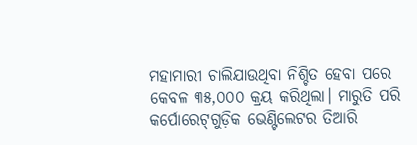ମହାମାରୀ ଚାଲିଯାଉଥିବା ନିଶ୍ଚିତ ହେବା ପରେ କେବଳ ୩୫,୦୦୦ କ୍ରୟ କରିଥିଲା। ମାରୁତି ପରି କର୍ପୋରେଟ୍‌ଗୁଡ଼ିକ ଭେଣ୍ଟିଲେଟର ତିଆରି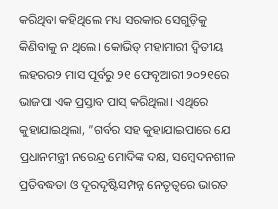କରିଥିବା କହିଥିଲେ ମଧ୍ୟ ସରକାର ସେଗୁଡ଼ିକୁ କିଣିବାକୁ ନ ଥିଲେ। କୋଭିଡ୍‌ ମହାମାରୀ ଦ୍ୱିତୀୟ ଲହରର୨ ମାସ ପୂର୍ବରୁ ୨୧ ଫେବୃଆରୀ ୨୦୨୧ରେ ଭାଜପା ଏକ ପ୍ରସ୍ତାବ ପାସ୍‌ କରିଥିଲା। ଏଥିରେ କୁହାଯାଇଥିଲା, ”ଗର୍ବର ସହ କୁହାଯାଇପାରେ ଯେ ପ୍ରଧାନମନ୍ତ୍ରୀ ନରେନ୍ଦ୍ର ମୋଦିଙ୍କ ଦକ୍ଷ, ସମ୍ବେଦନଶୀଳ ପ୍ରତିବଦ୍ଧତା ଓ ଦୂରଦୃଷ୍ଟିସମ୍ପନ୍ନ ନେତୃତ୍ୱରେ ଭାରତ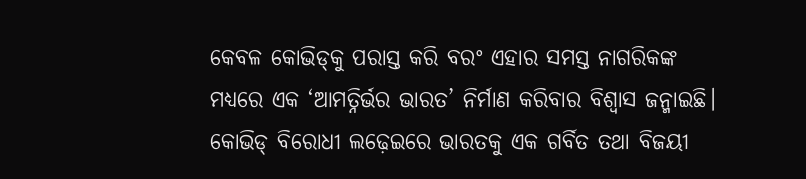କେବଳ କୋଭିଡ୍‌କୁ ପରାସ୍ତ କରି ବରଂ ଏହାର ସମସ୍ତ ନାଗରିକଙ୍କ ମଧ୍ୟରେ ଏକ ‘ଆମତ୍ନିର୍ଭର ଭାରତ’ ନିର୍ମାଣ କରିବାର ବିଶ୍ୱାସ ଜନ୍ମାଇଛି। କୋଭିଡ୍‌ ବିରୋଧୀ ଲଢ଼େଇରେ ଭାରତକୁ ଏକ ଗର୍ବିତ ତଥା ବିଜୟୀ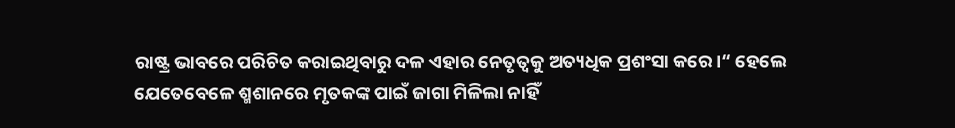ରାଷ୍ଟ୍ର ଭାବରେ ପରିଚିତ କରାଇଥିବାରୁ ଦଳ ଏହାର ନେତୃତ୍ୱକୁ ଅତ୍ୟଧିକ ପ୍ରଶଂସା କରେ।“ ହେଲେ ଯେତେବେଳେ ଶ୍ମଶାନରେ ମୃତକଙ୍କ ପାଇଁ ଜାଗା ମିଳିଲା ନାହିଁ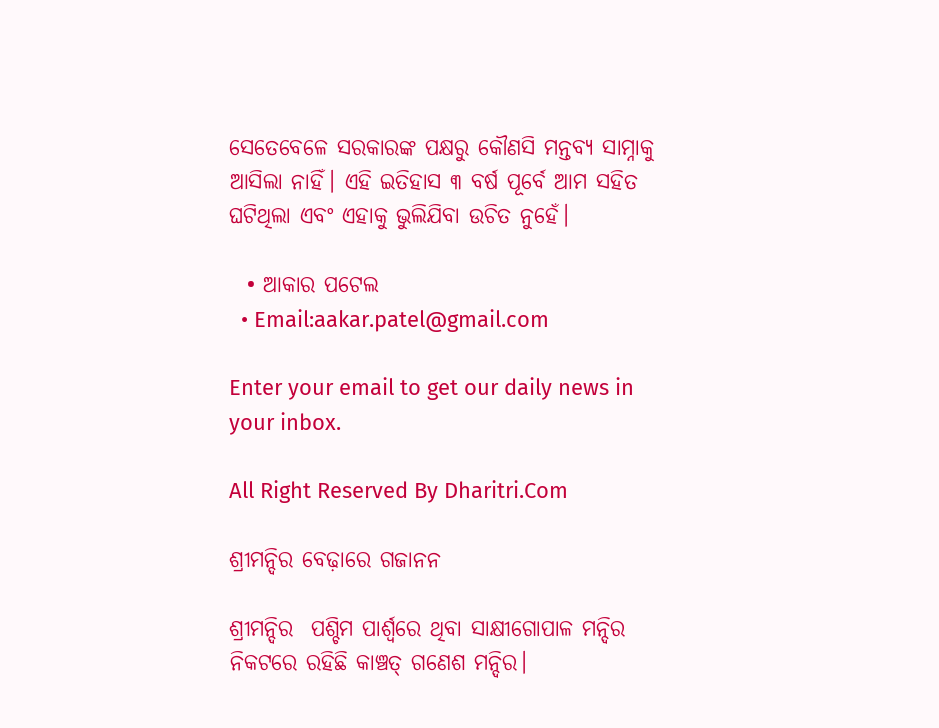ସେତେବେଳେ ସରକାରଙ୍କ ପକ୍ଷରୁ କୌଣସି ମନ୍ତବ୍ୟ ସାମ୍ନାକୁ ଆସିଲା ନାହିଁ। ଏହି ଇତିହାସ ୩ ବର୍ଷ ପୂର୍ବେ ଆମ ସହିତ ଘଟିଥିଲା ଏବଂ ଏହାକୁ ଭୁଲିଯିବା ଉଚିତ ନୁହେଁ।

  • ଆକାର ପଟେଲ
  • Email:aakar.patel@gmail.com

Enter your email to get our daily news in your inbox.

All Right Reserved By Dharitri.Com

ଶ୍ରୀମନ୍ଦିର ବେଢ଼ାରେ ଗଜାନନ

ଶ୍ରୀମନ୍ଦିର  ପଶ୍ଚିମ ପାର୍ଶ୍ୱରେ ଥିବା ସାକ୍ଷୀଗୋପାଳ ମନ୍ଦିର ନିକଟରେ ରହିଛି କାଞ୍ଚତ୍ ଗଣେଶ ମନ୍ଦିର।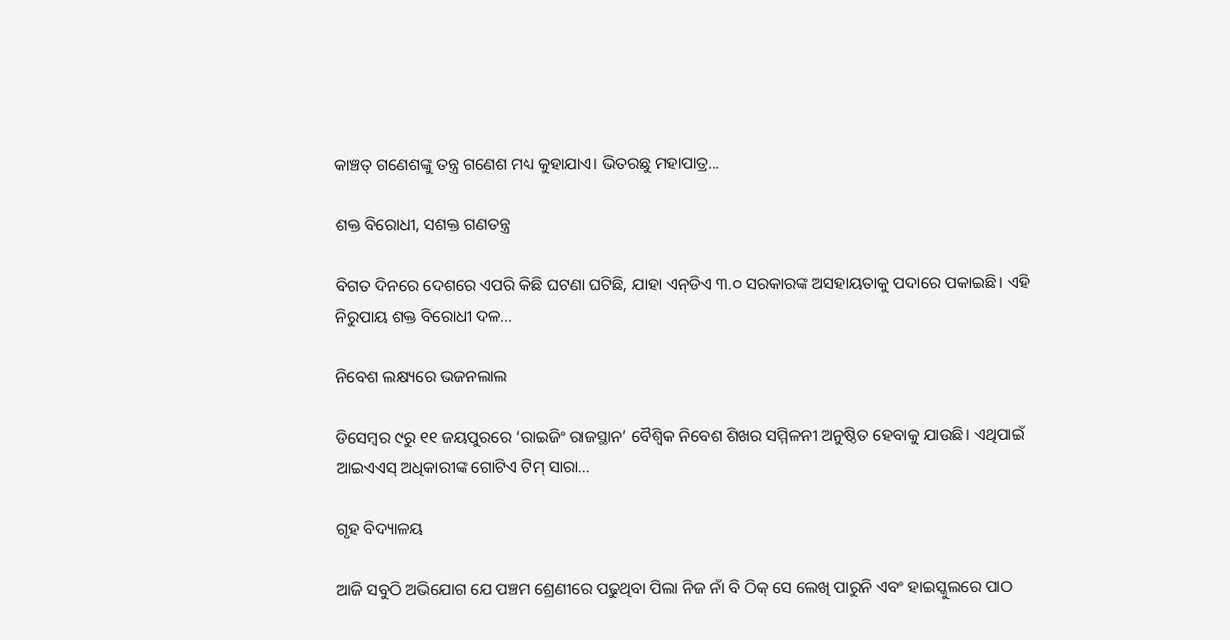କାଞ୍ଚତ୍ ଗଣେଶଙ୍କୁ ତନ୍ତ୍ର ଗଣେଶ ମଧ୍ୟ କୁହାଯାଏ। ଭିତରଛୁ ମହାପାତ୍ର...

ଶକ୍ତ ବିରୋଧୀ, ସଶକ୍ତ ଗଣତନ୍ତ୍ର

ବିଗତ ଦିନରେ ଦେଶରେ ଏପରି କିଛି ଘଟଣା ଘଟିଛି, ଯାହା ଏନ୍‌ଡିଏ ୩.୦ ସରକାରଙ୍କ ଅସହାୟତାକୁ ପଦାରେ ପକାଇଛି। ଏହି ନିରୁପାୟ ଶକ୍ତ ବିରୋଧୀ ଦଳ...

ନିବେଶ ଲକ୍ଷ୍ୟରେ ଭଜନଲାଲ

ଡିସେମ୍ବର ୯ରୁ ୧୧ ଜୟପୁରରେ ‘ରାଇଜିଂ ରାଜସ୍ଥାନ’ ବୈଶ୍ୱିକ ନିବେଶ ଶିଖର ସମ୍ମିଳନୀ ଅନୁଷ୍ଠିତ ହେବାକୁ ଯାଉଛି। ଏଥିପାଇଁ ଆଇଏଏସ୍‌ ଅଧିକାରୀଙ୍କ ଗୋଟିଏ ଟିମ୍‌ ସାରା...

ଗୃହ ବିଦ୍ୟାଳୟ

ଆଜି ସବୁଠି ଅଭିଯୋଗ ଯେ ପଞ୍ଚମ ଶ୍ରେଣୀରେ ପଢୁଥିବା ପିଲା ନିଜ ନାଁ ବି ଠିକ୍‌ ସେ ଲେଖି ପାରୁନି ଏବଂ ହାଇସ୍କୁଲରେ ପାଠ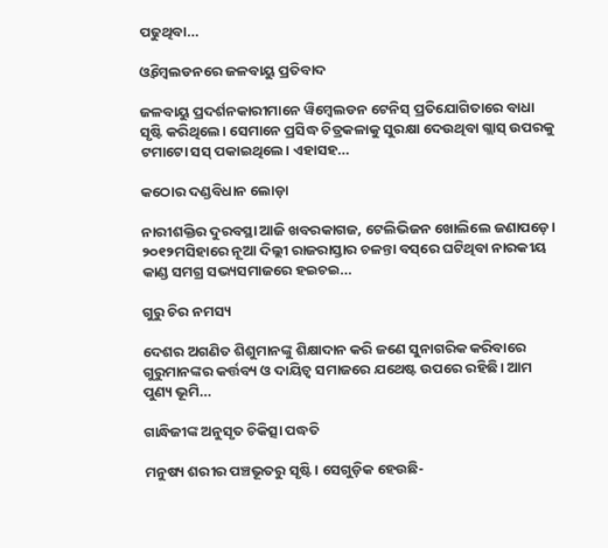ପଢୁଥିବା...

ଓ୍ବିମ୍ବେଲଡନରେ ଜଳବାୟୁ ପ୍ରତିବାଦ

ଜଳବାୟୁ ପ୍ରଦର୍ଶନକାରୀମାନେ ୱିମ୍ବେଲଡନ ଟେନିସ୍‌ ପ୍ରତିଯୋଗିତାରେ ବାଧା ସୃଷ୍ଟି କରିଥିଲେ। ସେମାନେ ପ୍ରସିଦ୍ଧ ଚିତ୍ରକଳାକୁ ସୁରକ୍ଷା ଦେଉଥିବା ଗ୍ଲାସ୍‌ ଉପରକୁ ଟମାଟୋ ସସ୍‌ ପକାଇଥିଲେ। ଏହାସହ...

କଠୋର ଦଣ୍ଡବିଧାନ ଲୋଡ଼ା

ନାରୀଶକ୍ତିର ଦୁରବସ୍ଥା ଆଜି ଖବରକାଗଜ, ଟେଲିଭିଜନ ଖୋଲିଲେ ଜଣାପଡ଼େ। ୨୦୧୨ମସିହାରେ ନୂଆ ଦିଲ୍ଲୀ ରାଜରାସ୍ତାର ଚଳନ୍ତା ବସ୍‌ରେ ଘଟିଥିବା ନାରକୀୟ କାଣ୍ଡ ସମଗ୍ର ସଭ୍ୟସମାଜରେ ହଇଚଇ...

ଗୁରୁ ଚିର ନମସ୍ୟ

ଦେଶର ଅଗଣିତ ଶିଶୁମାନଙ୍କୁ ଶିକ୍ଷାଦାନ କରି ଜଣେ ସୁନାଗରିକ କରିବାରେ ଗୁରୁମାନଙ୍କର କର୍ତ୍ତବ୍ୟ ଓ ଦାୟିତ୍ୱ ସମାଜରେ ଯଥେଷ୍ଟ ଉପରେ ରହିଛି। ଆମ ପୁଣ୍ୟ ଭୂମି...

ଗାନ୍ଧିଜୀଙ୍କ ଅନୁସୃତ ଚିକିତ୍ସା ପଦ୍ଧତି

ମନୁଷ୍ୟ ଶରୀର ପଞ୍ଚଭୂତରୁ ସୃଷ୍ଟି। ସେଗୁଡ଼ିକ ହେଉଛି-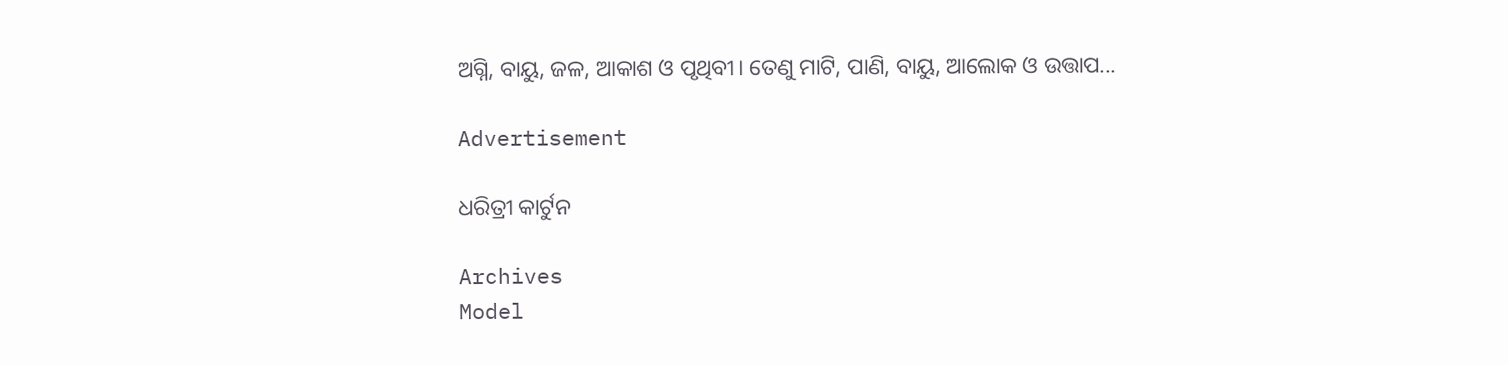ଅଗ୍ନି, ବାୟୁ, ଜଳ, ଆକାଶ ଓ ପୃଥିବୀ। ତେଣୁ ମାଟି, ପାଣି, ବାୟୁ, ଆଲୋକ ଓ ଉତ୍ତାପ...

Advertisement

ଧରିତ୍ରୀ କାର୍ଟୁନ

Archives
Model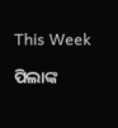This Week

ପିଲାଙ୍କ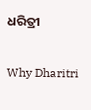ଧରିତ୍ରୀ

Why Dharitri